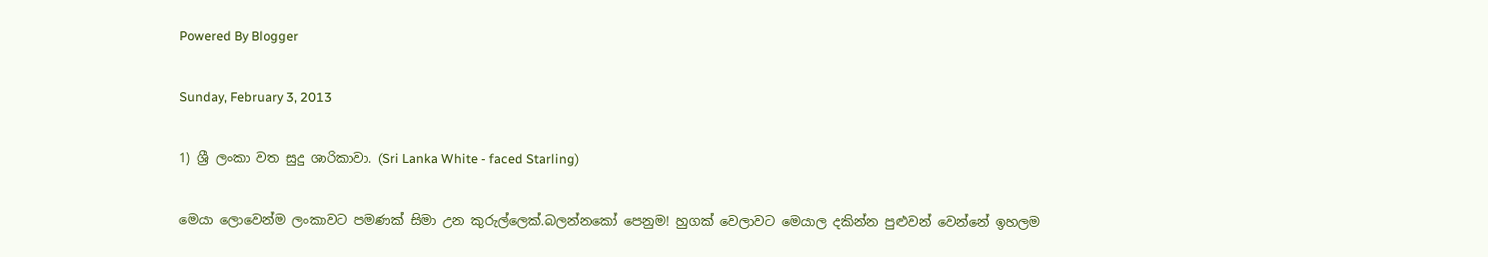Powered By Blogger

Sunday, February 3, 2013

1) ශ්‍රී ලංකා වත සුදු ශාරිකාවා. (Sri Lanka White - faced Starling)

මෙයා ලොවෙන්ම ලංකාවට පමණක් සිමා උන කුරුල්ලෙක්.බලන්නකෝ පෙනුම! හුගක් වෙලාවට මෙයාල දකින්න පුළුවන් වෙන්නේ ඉහලම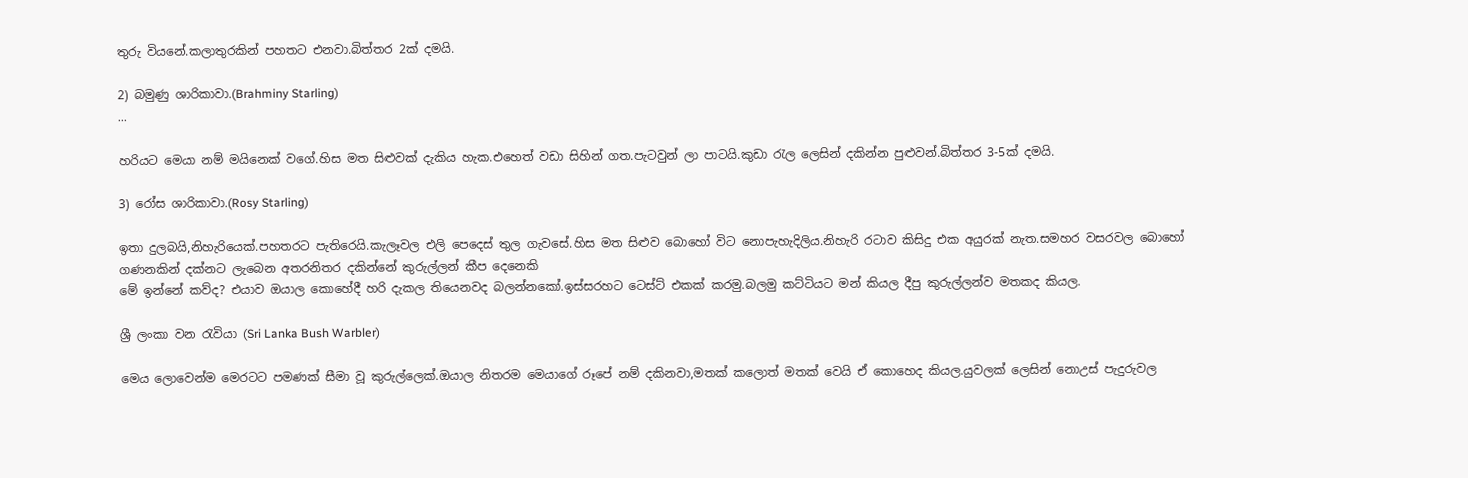තුරු වියනේ.කලාතුරකින් පහතට එනවා.බිත්තර 2ක් දමයි.

2) බමුණු ශාරිකාවා.(Brahminy Starling)
...

හරියට මෙයා නම් මයිනෙක් වගේ.හිස මත සිළුවක් දැකිය හැක.එහෙත් වඩා සිහින් ගත.පැටවුන් ලා පාටයි.කුඩා රැල ලෙසින් දකින්න පුළුවන්.බිත්තර 3-5ක් දමයි.

3) රෝස ශාරිකාවා.(Rosy Starling)

ඉතා දුලබයි,නිහැරියෙක්.පහතරට පැතිරෙයි.කැලෑවල එලි පෙදෙස් තුල ගැවසේ.හිස මත සිළුව බොහෝ විට නොපැහැදිලිය.නිහැරි රටාව කිසිදු එක අයුරක් නැත.සමහර වසරවල බොහෝ ගණනකින් දක්නට ලැබෙන අතරනිතර දකින්නේ කුරුල්ලන් කීප දෙනෙකි
මේ ඉන්නේ කව්ද? එයාව ඔයාල කොහේදී හරි දැකල තියෙනවද බලන්නකෝ.ඉස්සරහට ටෙස්ට් එකක් කරමු.බලමු කට්ටියට මන් කියල දීපු කුරුල්ලන්ව මතකද කියල.

ශ්‍රී ලංකා වන රැවියා (Sri Lanka Bush Warbler)

මෙය ලොවෙන්ම මෙරටට පමණක් සීමා වූ කුරුල්ලෙක්.ඔයාල නිතරම මෙයාගේ රූපේ නම් දකිනවා,මතක් කලොත් මතක් වෙයි ඒ කොහෙද කියල.යුවලක් ලෙසින් නොඋස් පැදුරුවල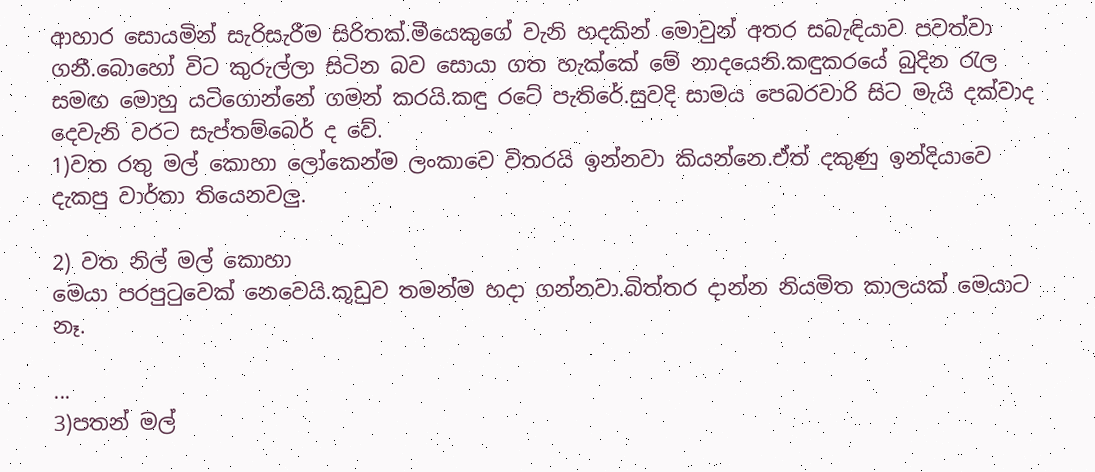ආහාර සොයමින් සැරිසැරීම සිරිතක්.මීයෙකුගේ වැනි හදකින් මොවුන් අතර සබැඳියාව පවත්වා ගනී.බොහෝ විට කුරුල්ලා සිටින බව සොයා ගත හැක්කේ මේ නාදයෙනි.කඳුකරයේ බුදින රැල සමඟ මොහු යටිගොන්නේ ගමන් කරයි.කඳු රටේ පැතිරේ.සුවදි සාමය පෙබරවාරි සිට මැයි දක්වාද දෙවැනි වරට සැප්තම්බෙර් ද වේ.
1)වත රතු මල් කොහා ලෝකෙන්ම ලංකාවෙ විතරයි ඉන්නවා කියන්නෙ.ඒත් දකුණු ඉන්දියාවෙ දැකපු වාර්තා තියෙනවලු.

2) වත නිල් මල් කොහා
මෙයා පරපුටුවෙක් නෙවෙයි.කූඩුව තමන්ම හදා ගන්නවා.බිත්තර දාන්න නියමිත කාලයක් මෙයාට නෑ.

...
3)පතන් මල්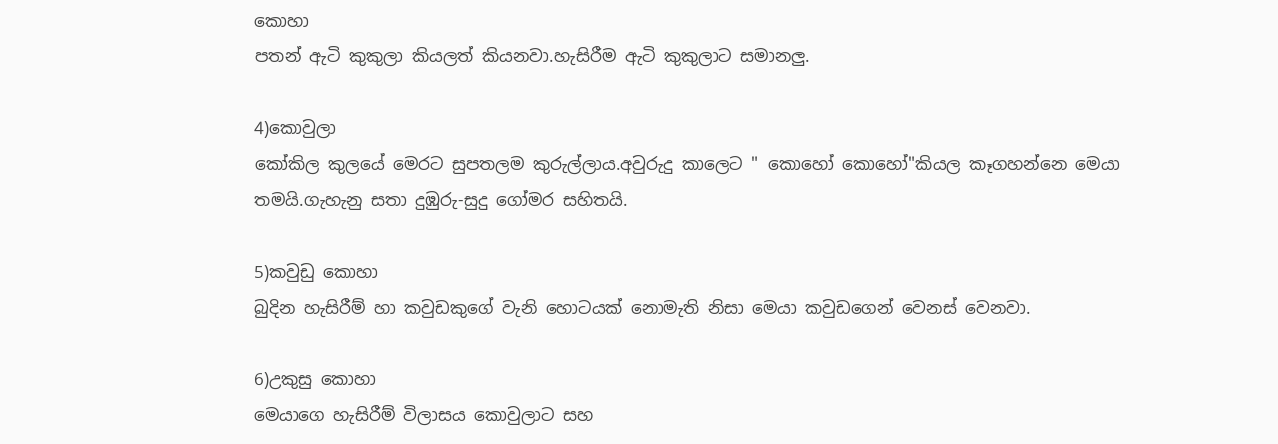කොහා
පතන් ඇටි කුකුලා කියලත් කියනවා.හැසිරීම ඇටි කුකුලාට සමානලු.

4)කොවුලා
කෝකිල කුලයේ මෙරට සුපතලම කුරුල්ලාය.අවුරුදු කාලෙට " කොහෝ කොහෝ"කියල කෑගහන්නෙ මෙයා තමයි.ගැහැනු සතා දුඹුරු-සුදු ගෝමර සහිතයි.

5)කවුඩු කොහා
බුදින හැසිරීම් හා කවුඩකුගේ වැනි හොටයක් නොමැති නිසා මෙයා කවුඩගෙන් වෙනස් වෙනවා.

6)උකුසු කොහා
මෙයාගෙ හැසිරීම් විලාසය කොවුලාට සහ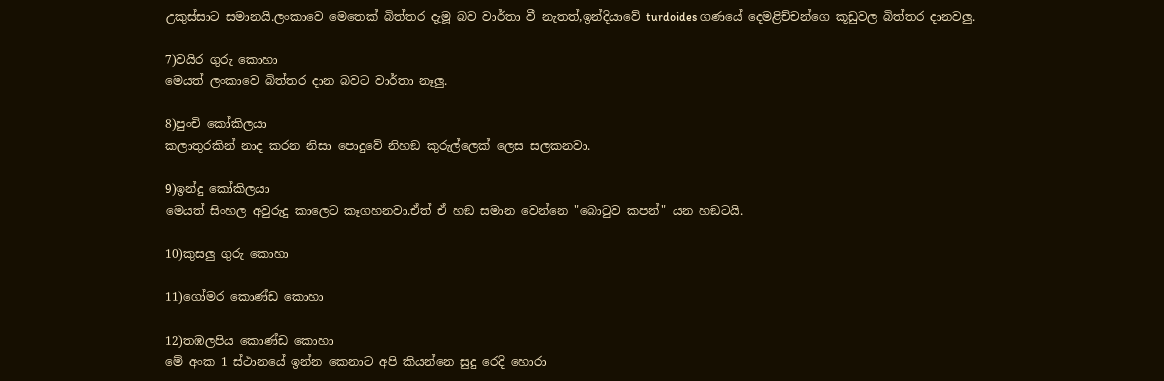උකුස්සාට සමානයි.ලංකාවෙ මෙතෙක් බිත්තර දැමූ බව වාර්තා වී නැතත්,ඉන්දියාවේ turdoides ගණයේ දෙමළිච්චන්ගෙ කූඩුවල බිත්තර දානවලු.

7)වයිර ගුරු කොහා
මෙයත් ලංකාවෙ බිත්තර දාන බවට වාර්තා නෑලු.

8)පුංචි කෝකිලයා
කලාතුරකින් නාද කරන නිසා පොදුවේ නිහඞ කුරුල්ලෙක් ලෙස සලකනවා.

9)ඉන්දු කෝකිලයා
මෙයත් සිංහල අවුරුදු කාලෙට කෑගහනවා.ඒත් ඒ හඞ සමාන වෙන්නෙ "බොටුව කපන්" යන හඞටයි.

10)කුසලු ගුරු කොහා

11)ගෝමර කොණ්ඩ කොහා

12)තඹලපිය කොණ්ඩ කොහා
මේ අංක 1 ස්ථානයේ ඉන්න කෙනාට අපි කියන්නෙ සුදු රෙදි හොරා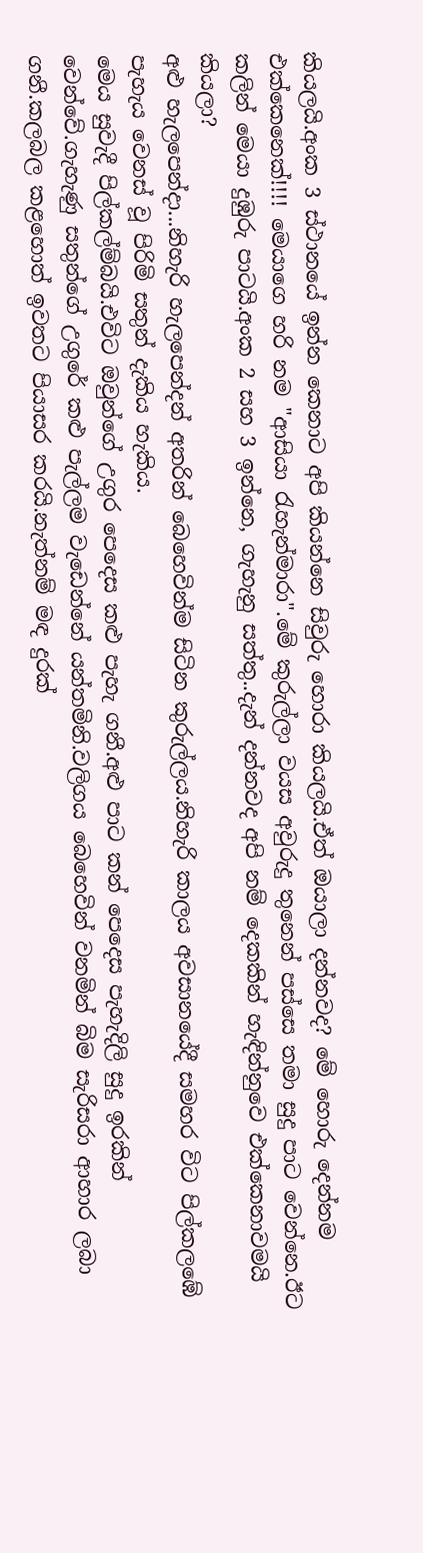කියලයි.අංක 3 ස්ථානයේ ඉන්න කෙනාට අපි කියන්නෙ සිවුරු හොරා කියලයි.ඒත් ඔයාලා දන්නවද? මේ හොරු දෙන්නම එක්කෙනෙක්!!!! මෙයාගෙ හරි නම "ආසියා රැහැන්මාරා".මේ කුරුල්ලා වයස අවුරුදු තුනෙන් පස්සෙ තමා සුදු පාට වෙන්නෙ.ඊට කලින් මෙයා දුඹුරු පාටයි.අංක 2 සහ 3 ඉන්නෙ, ගැහැනු සත්තු..දැන් දන්නවද අපි නම් දෙකකින් හැඳින්නුවෙ එක්කෙනාවමයි කියලා?
අළු හැලපෙන්දා...නිහැරි හැලපෙන්දන් අතරින් බෙහෙවින්ම සිටින කුරුල්ලය.නිහැරි කාලය අවසානයේදී සමහර විට පිල්කලඹේ පැහැය වෙනස් වූ පිරිමි සතුන් දැකිය හැකිය.
මෙය සුවැදී පිල්කල්ම්බයි.එවිට ඔවුන්ගේ උගුර පෙදෙස කළු පැහැ ගනී.අළු පාට කන් පෙදෙස පැහැදිලි සුදු ඉරකින් වෙන්වේ.ගැහැණු සතුන්ගේ උගුරේ කළු පැල්ලම වැඩෙන්නේ යන්තමිනි.වලිගය බෙහෙවින් වනමින් බිම සැරිසරා ආහාර ලබා ගනී.කලබල කළහොත් ඉවතට පියාසර කරයි.නැත්නම් මඳ දුරක්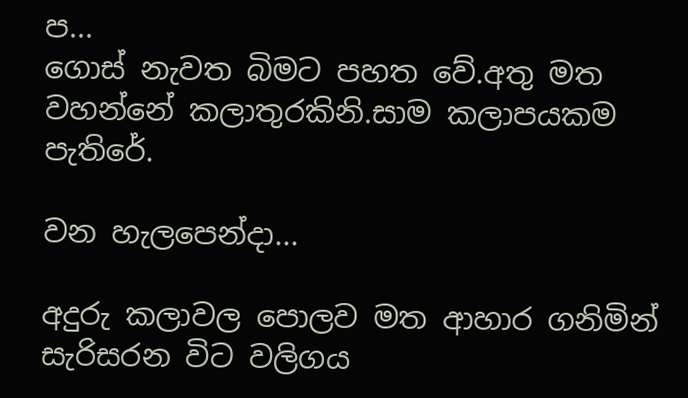ප...
ගොස් නැවත බිමට පහත වේ.අතු මත වහන්නේ කලාතුරකිනි.සාම කලාපයකම පැතිරේ.

වන හැලපෙන්දා...

අදුරු කලාවල පොලව මත ආහාර ගනිමින් සැරිසරන විට වලිගය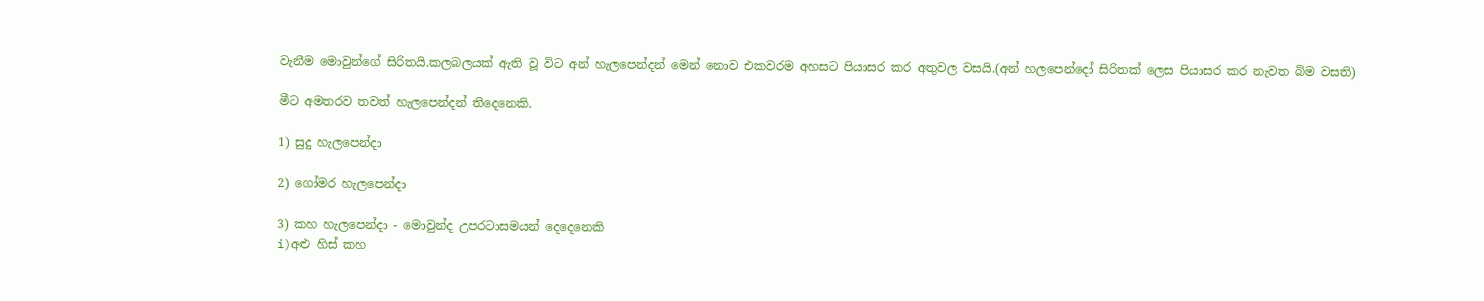වැනීම මොවුන්ගේ සිරිතයි.කලබලයක් ඇති වූ විට අන් හැලපෙන්දන් මෙන් නොව එකවරම අහසට පියාසර කර අතුවල වසයි.(අන් හලපෙන්දෝ සිරිතක් ලෙස පියාසර කර නැවත බිම වසති)

මීට අමතරව තවත් හැලපෙන්දන් තිදෙනෙකි.

1) සුදු හැලපෙන්දා

2) ගෝමර හැලපෙන්දා

3) කහ හැලපෙන්දා - මොවුන්ද උපරටාසමයන් දෙදෙනෙකි
i)අළු හිස් කහ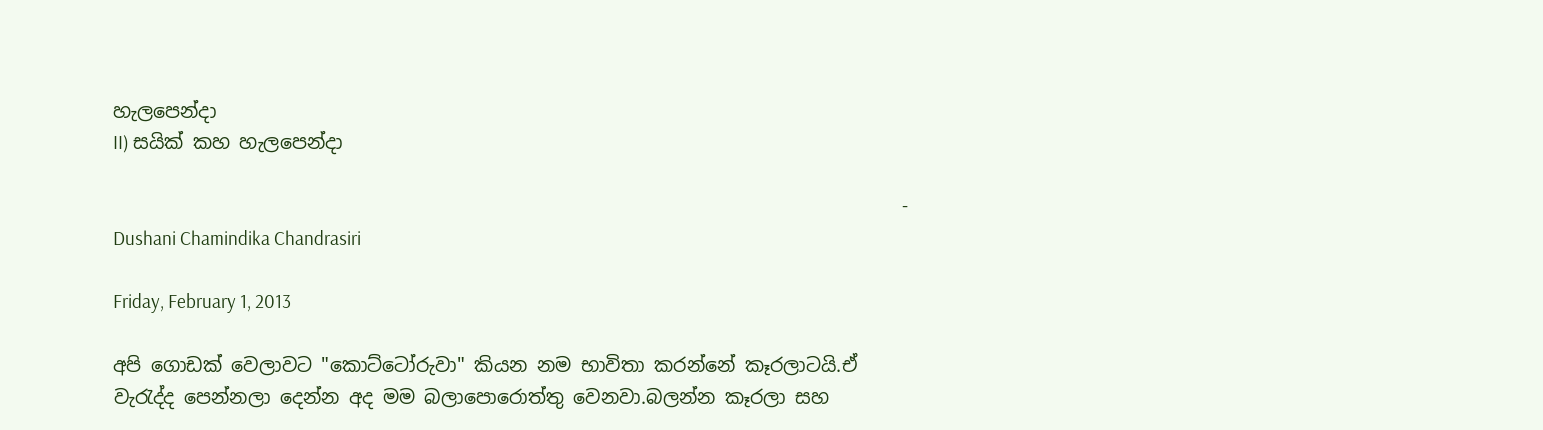හැලපෙන්දා
II) සයික් කහ හැලපෙන්දා

                                                                                   - Dushani Chamindika Chandrasiri

Friday, February 1, 2013

අපි ගොඩක් වෙලාවට "කොට්ටෝරුවා" කියන නම භාවිතා කරන්නේ කෑරලාටයි.ඒ වැරැද්ද පෙන්නලා දෙන්න අද මම බලාපොරොත්තු වෙනවා.බලන්න කෑරලා සහ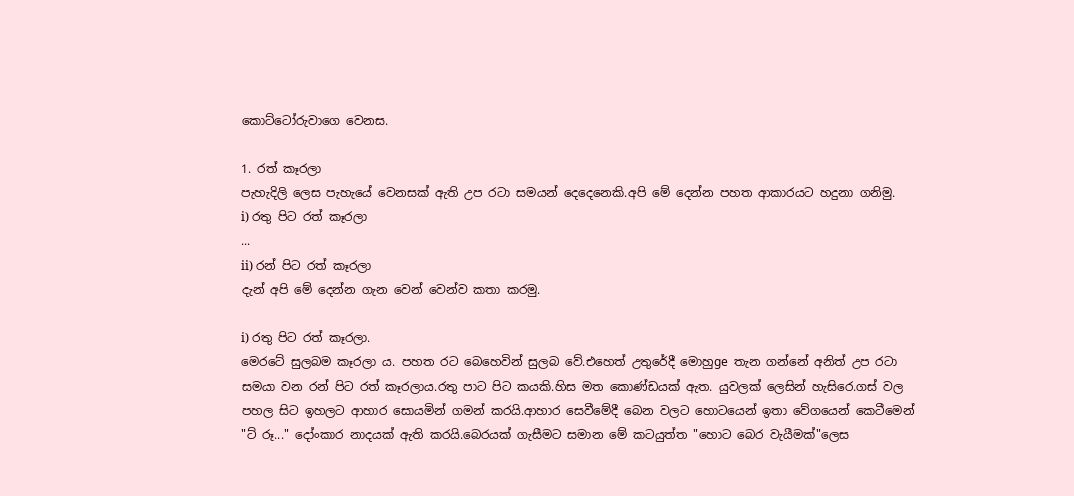කොට්ටෝරුවාගෙ වෙනස.

1. රත් කෑරලා
පැහැදිලි ලෙස පැහැයේ වෙනසක් ඇති උප රටා සමයන් දෙදෙනෙකි.අපි මේ දෙන්න පහත ආකාරයට හදුනා ගනිමු.
i) රතු පිට රත් කෑරලා
...
ii) රන් පිට රත් කෑරලා
දැන් අපි මේ දෙන්න ගැන වෙන් වෙන්ව කතා කරමු.

i) රතු පිට රත් කෑරලා.
මෙරටේ සුලබම කෑරලා ය. පහත රට බෙහෙවින් සුලබ වේ.එහෙත් උතුරේදී මොහුge තැන ගන්නේ අනිත් උප රටා සමයා වන රන් පිට රත් කෑරලාය.රතු පාට පිට කයකි.හිස මත කොණ්ඩයක් ඇත. යුවලක් ලෙසින් හැසිරෙ.ගස් වල පහල සිට ඉහලට ආහාර සොයමින් ගමන් කරයි.ආහාර සෙවීමේදී බෙන වලට හොටයෙන් ඉතා වේගයෙන් කෙටීමෙන් "ට්‍ රූ..." දෝංකාර නාදයක් ඇති කරයි.බෙරයක් ගැසීමට සමාන මේ කටයුත්ත "හොට බෙර වැයීමක්"ලෙස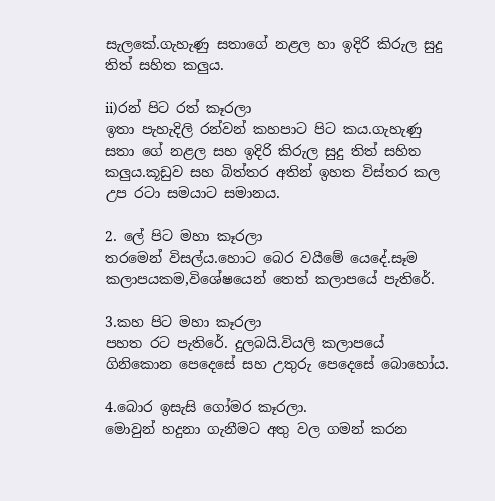සැලකේ.ගැහැණු සතාගේ නළල හා ඉදිරි කිරුල සුදු තිත් සහිත කලුය.

ii)රන් පිට රත් කෑරලා
ඉතා පැහැදිලි රන්වන් කහපාට පිට කය.ගැහැණු සතා ගේ නළල සහ ඉදිරි කිරුල සුදු තිත් සහිත කලුය.කූඩුව සහ බිත්තර අතින් ඉහත විස්තර කල උප රටා සමයාට සමානය.

2. ලේ පිට මහා කෑරලා
තරමෙන් විසල්ය.හොට බෙර වයීමේ යෙදේ.සෑම කලාපයකම,විශේෂයෙන් තෙත් කලාපයේ පැතිරේ.

3.කහ පිට මහා කෑරලා
පහත රට පැතිරේ. දුලබයි.වියලි කලාපයේ ගිනිකොන පෙදෙසේ සහ උතුරු පෙදෙසේ බොහෝය.

4.බොර ඉසැසි ගෝමර කෑරලා.
මොවුන් හදුනා ගැනීමට අතු වල ගමන් කරන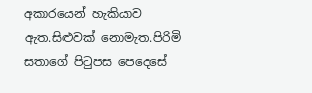අකාරයෙන් හැකියාව ඇත.සිළුවක් නොමැත.පිරිමි සතාගේ පිටුපස පෙදෙසේ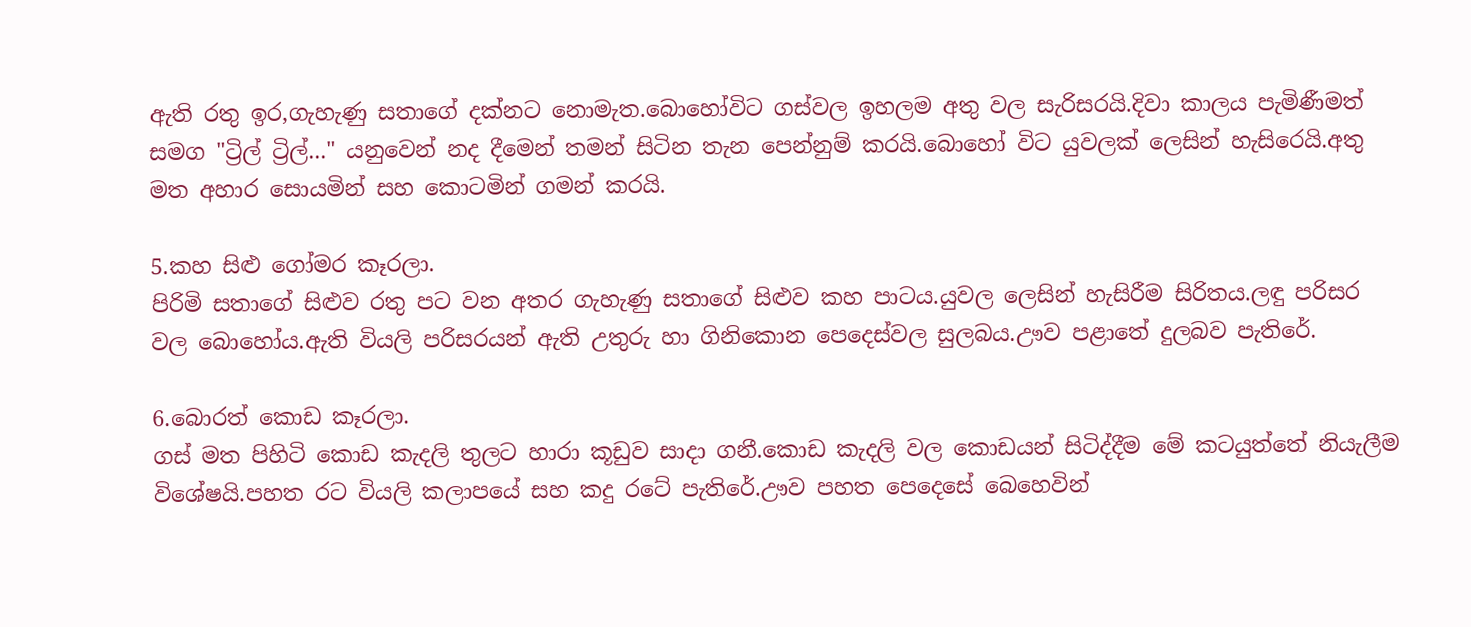ඇති රතු ඉර,ගැහැණු සතාගේ දක්නට නොමැත.බොහෝවිට ගස්වල ඉහලම අතු වල සැරිසරයි.දිවා කාලය පැමිණීමත් සමග "ට්‍රිල් ට්‍රිල්..." යනුවෙන් නද දීමෙන් තමන් සිටින තැන පෙන්නුම් කරයි.බොහෝ විට යුවලක් ලෙසින් හැසිරෙයි.අතු මත අහාර සොයමින් සහ කොටමින් ගමන් කරයි.

5.කහ සිළු ගෝමර කෑරලා.
පිරිමි සතාගේ සිළුව රතු පට වන අතර ගැහැණු සතාගේ සිළුව කහ පාටය.යුවල ලෙසින් හැසිරීම සිරිතය.ලඳු පරිසර වල බොහෝය.ඇති වියලි පරිසරයන් ඇති උතුරු හා ගිනිකොන පෙදෙස්වල සුලබය.ඌව පළාතේ දුලබව පැතිරේ.

6.බොරත් කොඩ කෑරලා.
ගස් මත පිහිටි කොඩ කැදලි තුලට හාරා කූඩුව සාදා ගනී.කොඩ කැදලි වල කොඩයන් සිටිද්දීම මේ කටයුත්තේ නියැලීම විශේෂයි.පහත රට වියලි කලාපයේ සහ කදු රටේ පැතිරේ.ඌව පහත පෙදෙසේ බෙහෙවින්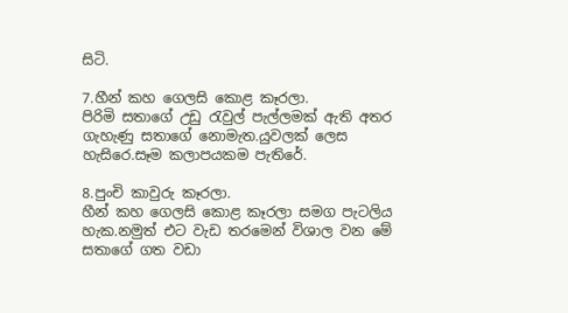සිටි.

7.හීන් කහ ගෙලසි කොළ කෑරලා.
පිරිමි සතාගේ උඩු රැවුල් පැල්ලමක් ඇති අතර ගැහැණු සතාගේ නොමැත.යුවලක් ලෙස හැසිරෙ.සෑම කලාපයකම පැතිරේ.

8.පුංචි කාවුරු කෑරලා.
හීන් කහ ගෙලසි කොළ කෑරලා සමග පැටලිය හැක.නමුත් එට වැඩ තරමෙන් විශාල වන මේ සතාගේ ගත වඩා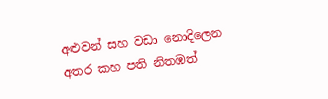අළුවන් සහ වඩා නොදිලෙන අතර කහ පති නිතඹත්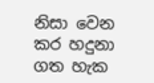නිසා වෙන කර හදුනා ගත හැක